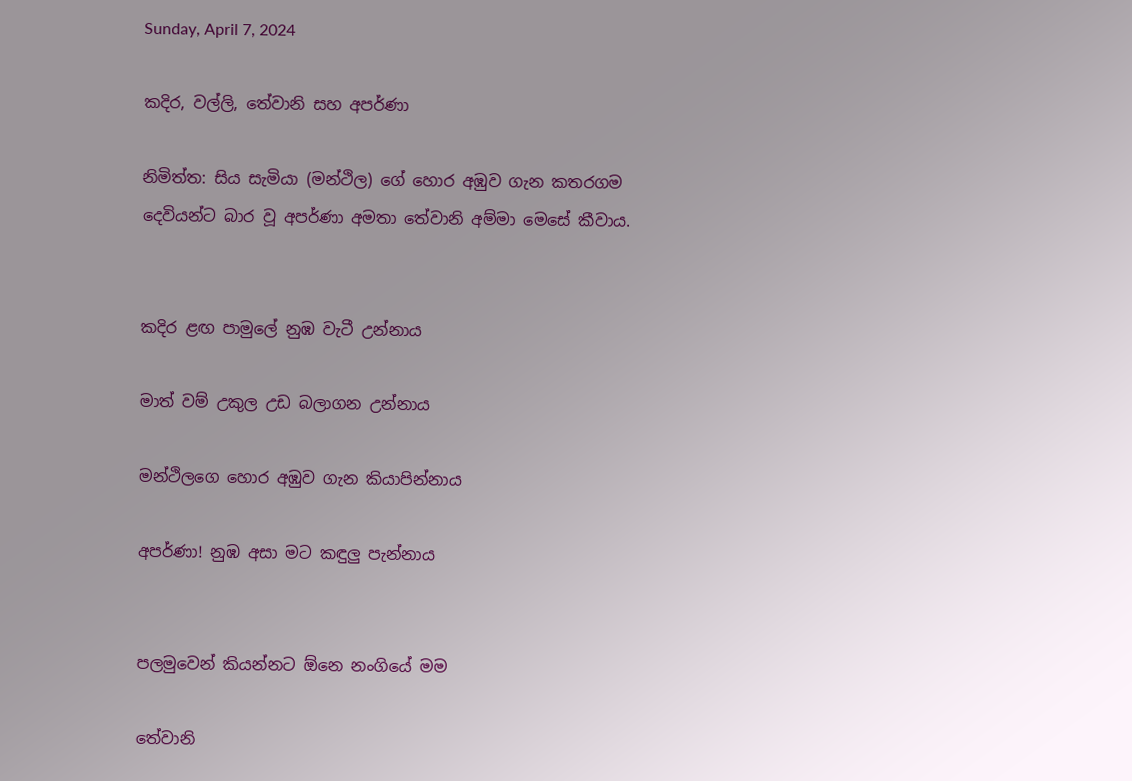Sunday, April 7, 2024

කදිර, වල්ලි, තේවානි සහ අපර්ණා

නිමිත්ත: සිය සැමියා (මන්ථිල) ගේ හොර අඹුව ගැන කතරගම දෙවියන්ට බාර වූ අපර්ණා අමතා තේවානි අම්මා මෙසේ කීවාය.


කදිර ළඟ පාමුලේ නුඹ වැටී උන්නාය

මාත් වම් උකුල උඩ බලාගන උන්නාය

මන්ථිලගෙ හොර අඹුව ගැන කියාපින්නාය

අපර්ණා! නුඹ අසා මට කඳුලු පැන්නාය


පලමුවෙන් කියන්නට ඕනෙ නංගියේ මම

තේවානි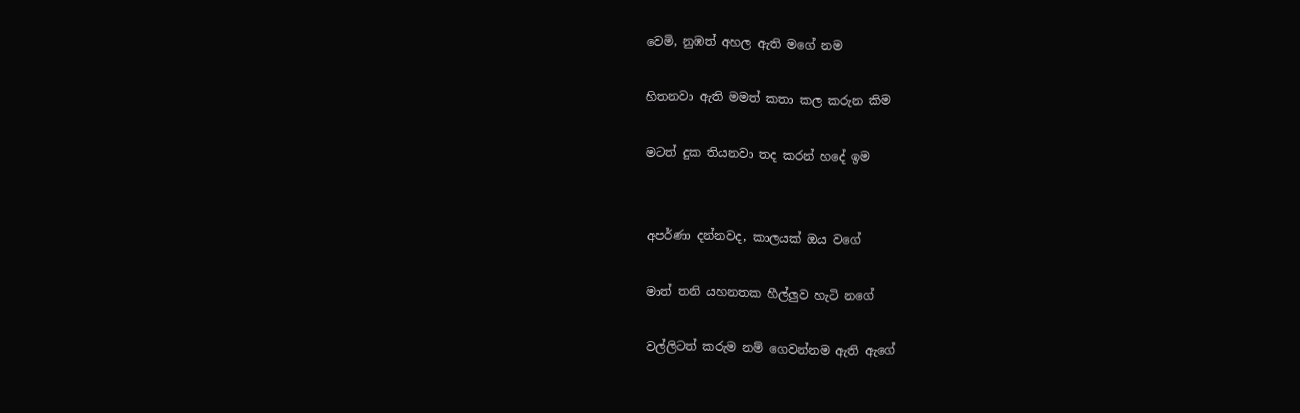වෙමි, නුඹත් අහල ඇති මගේ නම

හිතනවා ඇති මමත් කතා කල කරුන කිම

මටත් දුක තියනවා තද කරන් හදේ ඉම


අපර්ණා දන්නවද, කාලයක් ඔය වගේ

මාත් තනි යහනතක හීල්ලුව හැටි නගේ

වල්ලිටත් කරුම නම් ගෙවන්නම ඇති ඇගේ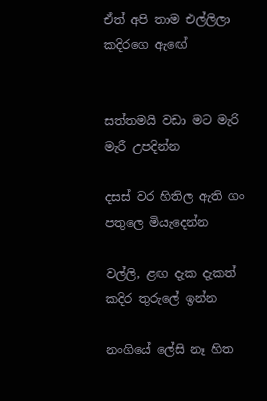ඒත් අපි තාම එල්ලිලා කදිරගෙ ඇඟේ


සත්තමයි වඩා මට මැරි මැරී උපදින්න

දසස් වර හිතිල ඇති ගං පතුලෙ මියැදෙන්න

වල්ලි, ළඟ දැක දැකත් කදිර තුරුලේ ඉන්න

නංගියේ ලේසි නෑ හිත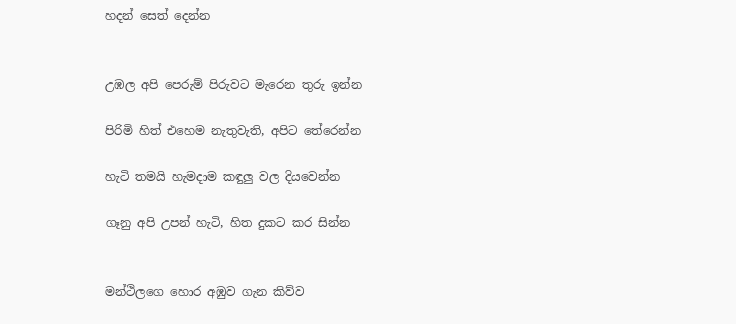හදන් සෙත් දෙන්න


උඹල අපි පෙරුම් පිරුවට මැරෙන තුරු ඉන්න

පිරිමි හිත් එහෙම නැතුවැති, අපිට තේරෙන්න

හැටි තමයි හැමදාම කඳුලු වල දියවෙන්න

ගෑනු අපි උපන් හැටි, හිත දුකට කර සින්න


මන්ථිලගෙ හොර අඹුව ගැන කිව්ව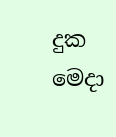දුක මෙදා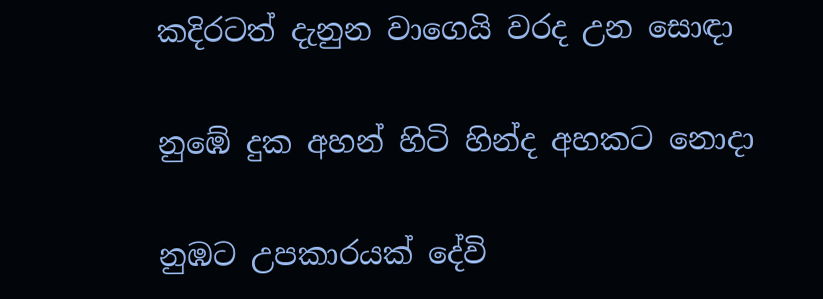කදිරටත් දැනුන වාගෙයි වරද උන සොඳා

නුඹේ දුක අහන් හිටි හින්ද අහකට නොදා

නුඹට උපකාරයක් දේවි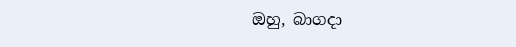ඔහු, බාගදා